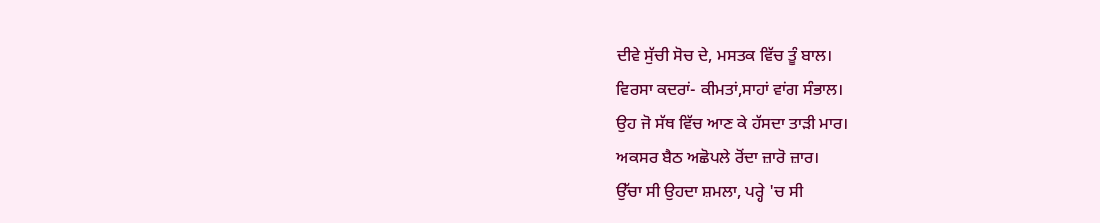ਦੀਵੇ ਸੁੱਚੀ ਸੋਚ ਦੇ, ਮਸਤਕ ਵਿੱਚ ਤੂੰ ਬਾਲ।
ਵਿਰਸਾ ਕਦਰਾਂ- ਕੀਮਤਾਂ,ਸਾਹਾਂ ਵਾਂਗ ਸੰਭਾਲ।
ਉਹ ਜੋ ਸੱਥ ਵਿੱਚ ਆਣ ਕੇ ਹੱਸਦਾ ਤਾੜੀ ਮਾਰ।
ਅਕਸਰ ਬੈਠ ਅਛੋਪਲੇ ਰੋਂਦਾ ਜ਼ਾਰੋ ਜ਼ਾਰ।
ਉੱਚਾ ਸੀ ਉਹਦਾ ਸ਼ਮਲਾ, ਪਰ੍ਹੇ 'ਚ ਸੀ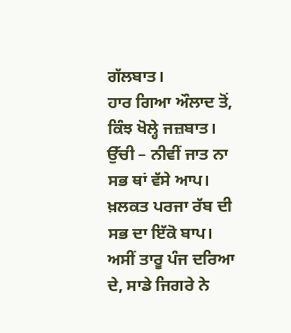ਗੱਲਬਾਤ।
ਹਾਰ ਗਿਆ ਔਲਾਦ ਤੋਂ, ਕਿੰਝ ਖੋਲ੍ਹੇ ਜਜ਼ਬਾਤ।
ਉੱਚੀ – ਨੀਵੀਂ ਜਾਤ ਨਾ ਸਭ ਥਾਂ ਵੱਸੇ ਆਪ।
ਖ਼ਲਕਤ ਪਰਜਾ ਰੱਬ ਦੀ ਸਭ ਦਾ ਇੱਕੋ ਬਾਪ।
ਅਸੀਂ ਤਾਰੂ ਪੰਜ ਦਰਿਆ ਦੇ, ਸਾਡੇ ਜਿਗਰੇ ਨੇ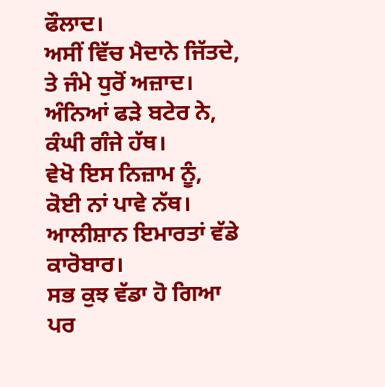ਫੌਲਾਦ।
ਅਸੀਂ ਵਿੱਚ ਮੈਦਾਨੇ ਜਿੱਤਦੇ, ਤੇ ਜੰਮੇ ਧੁਰੋਂ ਅਜ਼ਾਦ।
ਅੰਨਿਆਂ ਫੜੇ ਬਟੇਰ ਨੇ, ਕੰਘੀ ਗੰਜੇ ਹੱਥ।
ਵੇਖੋ ਇਸ ਨਿਜ਼ਾਮ ਨੂੰ, ਕੋਈ ਨਾਂ ਪਾਵੇ ਨੱਥ।
ਆਲੀਸ਼ਾਨ ਇਮਾਰਤਾਂ ਵੱਡੇ ਕਾਰੋਬਾਰ।
ਸਭ ਕੁਝ ਵੱਡਾ ਹੋ ਗਿਆ ਪਰ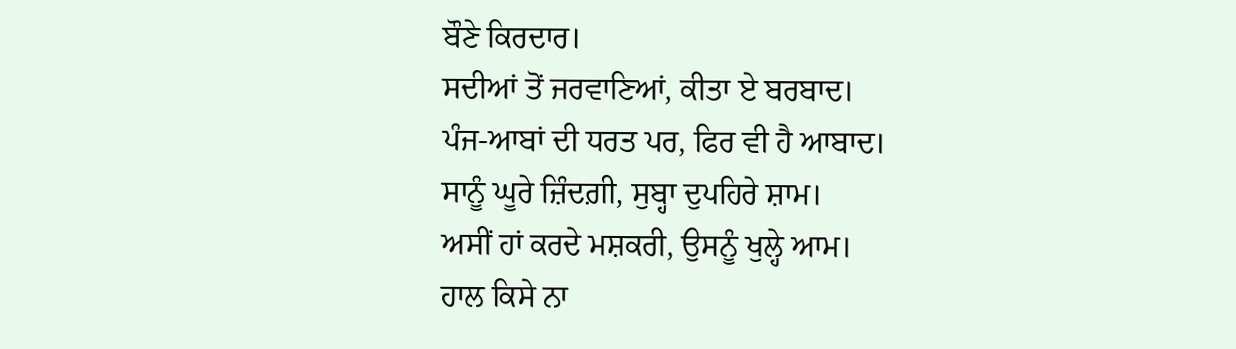ਬੌਣੇ ਕਿਰਦਾਰ।
ਸਦੀਆਂ ਤੋਂ ਜਰਵਾਣਿਆਂ, ਕੀਤਾ ਏ ਬਰਬਾਦ।
ਪੰਜ-ਆਬਾਂ ਦੀ ਧਰਤ ਪਰ, ਫਿਰ ਵੀ ਹੈ ਆਬਾਦ।
ਸਾਨੂੰ ਘੂਰੇ ਜ਼ਿੰਦਗ਼ੀ, ਸੁਬ੍ਹਾ ਦੁਪਹਿਰੇ ਸ਼ਾਮ।
ਅਸੀਂ ਹਾਂ ਕਰਦੇ ਮਸ਼ਕਰੀ, ਉਸਨੂੰ ਖੁਲ੍ਹੇ ਆਮ।
ਹਾਲ ਕਿਸੇ ਨਾ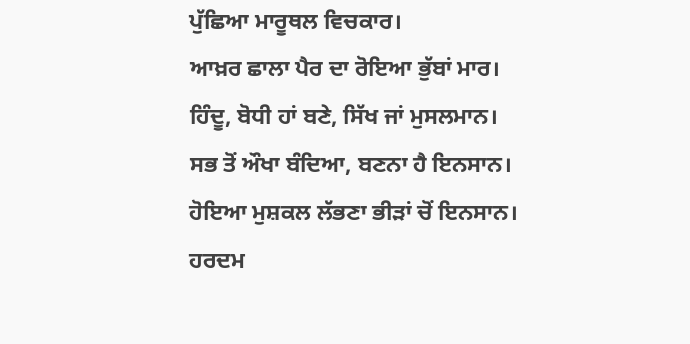ਪੁੱਛਿਆ ਮਾਰੂਥਲ ਵਿਚਕਾਰ।
ਆਖ਼ਰ ਛਾਲਾ ਪੈਰ ਦਾ ਰੋਇਆ ਭੁੱਬਾਂ ਮਾਰ।
ਹਿੰਦੂ, ਬੋਧੀ ਹਾਂ ਬਣੇ, ਸਿੱਖ ਜਾਂ ਮੁਸਲਮਾਨ।
ਸਭ ਤੋਂ ਔਖਾ ਬੰਦਿਆ, ਬਣਨਾ ਹੈ ਇਨਸਾਨ।
ਹੋਇਆ ਮੁਸ਼ਕਲ ਲੱਭਣਾ ਭੀੜਾਂ ਚੋਂ ਇਨਸਾਨ।
ਹਰਦਮ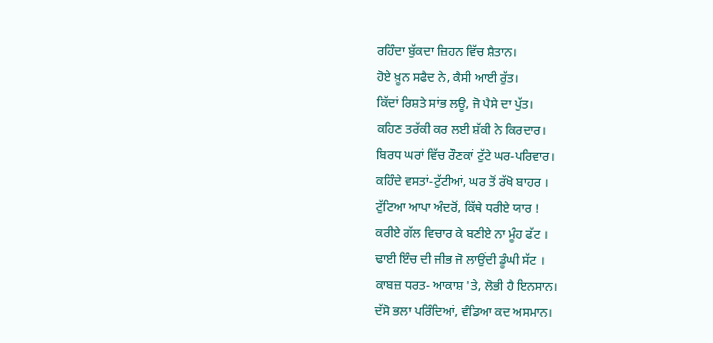ਰਹਿੰਦਾ ਬੁੱਕਦਾ ਜ਼ਿਹਨ ਵਿੱਚ ਸ਼ੈਤਾਨ।
ਹੋਏ ਖ਼ੂਨ ਸਫੈਦ ਨੇ, ਕੈਸੀ ਆਈ ਰੁੱਤ।
ਕਿੱਦਾਂ ਰਿਸ਼ਤੇ ਸਾਂਭ ਲਊ, ਜੋ ਪੈਸੇ ਦਾ ਪੁੱਤ।
ਕਹਿਣ ਤਰੱਕੀ ਕਰ ਲਈ ਸ਼ੱਕੀ ਨੇ ਕਿਰਦਾਰ।
ਬਿਰਧ ਘਰਾਂ ਵਿੱਚ ਰੌਣਕਾਂ ਟੁੱਟੇ ਘਰ-ਪਰਿਵਾਰ।
ਕਹਿੰਦੇ ਵਸਤਾਂ-ਟੁੱਟੀਆਂ, ਘਰ ਤੋਂ ਰੱਖੋ ਬਾਹਰ ।
ਟੁੱਟਿਆ ਆਪਾ ਅੰਦਰੋਂ, ਕਿੱਥੇ ਧਰੀਏ ਯਾਰ !
ਕਰੀਏ ਗੱਲ ਵਿਚਾਰ ਕੇ ਬਣੀਏ ਨਾ ਮੂੰਹ ਫੱਟ ।
ਢਾਈ ਇੰਚ ਦੀ ਜੀਭ ਜੋ ਲਾਉਂਦੀ ਡੂੰਘੀ ਸੱਟ ।
ਕਾਬਜ਼ ਧਰਤ- ਆਕਾਸ਼ 'ਤੇ, ਲੋਭੀ ਹੈ ਇਨਸਾਨ।
ਦੱਸੋ ਭਲਾ ਪਰਿੰਦਿਆਂ, ਵੰਡਿਆ ਕਦ ਅਸਮਾਨ।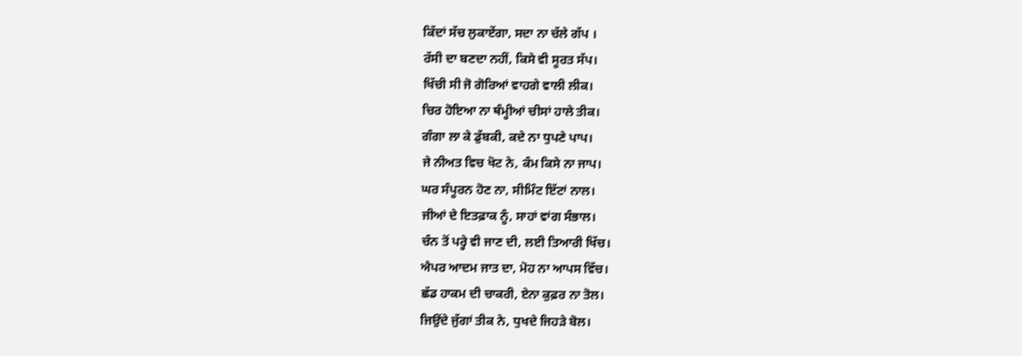ਕਿੱਦਾਂ ਸੱਚ ਲੁਕਾਏਂਗਾ, ਸਦਾ ਨਾ ਚੱਲੇ ਗੱਪ ।
ਰੱਸੀ ਦਾ ਬਣਦਾ ਨਹੀਂ, ਕਿਸੇ ਵੀ ਸੂਰਤ ਸੱਪ।
ਖਿੱਚੀ ਸੀ ਜੋ ਗੋਰਿਆਂ ਵਾਹਗੇ ਵਾਲੀ ਲੀਕ।
ਚਿਰ ਹੋਇਆ ਨਾ ਥੰਮ੍ਹੀਆਂ ਚੀਸਾਂ ਹਾਲੇ ਤੀਕ।
ਗੰਗਾ ਲਾ ਕੇ ਡੁੱਬਕੀ, ਕਦੇ ਨਾ ਧੁਪਣੇ ਪਾਪ।
ਜੇ ਨੀਅਤ ਵਿਚ ਖੋਟ ਨੇ, ਕੰਮ ਕਿਸੇ ਨਾ ਜਾਪ।
ਘਰ ਸੰਪੂਰਨ ਹੋਣ ਨਾ, ਸੀਮਿੰਟ ਇੱਟਾਂ ਨਾਲ।
ਜੀਆਂ ਦੇ ਇਤਫ਼ਾਕ ਨੂੰ, ਸਾਹਾਂ ਵਾਂਗ ਸੰਭਾਲ।
ਚੰਨ ਤੋਂ ਪਰ੍ਹੇ ਵੀ ਜਾਣ ਦੀ, ਲਈ ਤਿਆਰੀ ਖਿੱਚ।
ਐਪਰ ਆਦਮ ਜਾਤ ਦਾ, ਮੋਹ ਨਾ ਆਪਸ ਵਿੱਚ।
ਛੱਡ ਹਾਕਮ ਦੀ ਚਾਕਰੀ, ਏਨਾ ਕੁਫ਼ਰ ਨਾ ਤੋਲ।
ਜਿਉਂਦੇ ਜੁੱਗਾਂ ਤੀਕ ਨੇ, ਧੁਖਦੇ ਜਿਹੜੇ ਬੋਲ।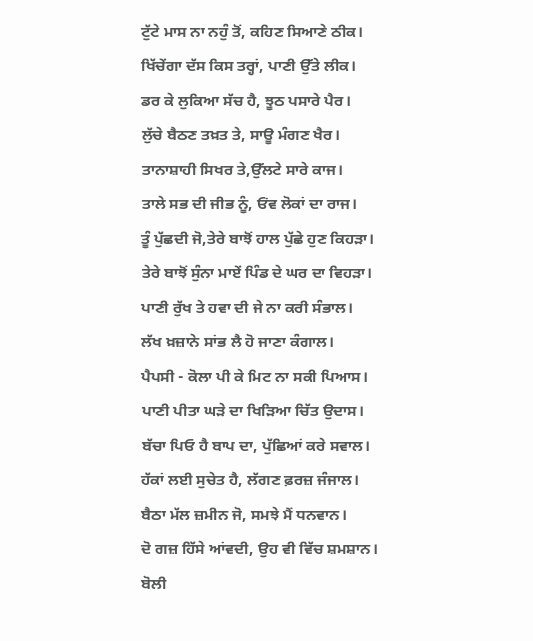ਟੁੱਟੇ ਮਾਸ ਨਾ ਨਹੁੰ ਤੋਂ, ਕਹਿਣ ਸਿਆਣੇ ਠੀਕ।
ਖਿੱਚੇਂਗਾ ਦੱਸ ਕਿਸ ਤਰ੍ਹਾਂ, ਪਾਣੀ ਉੱਤੇ ਲੀਕ।
ਡਰ ਕੇ ਲੁਕਿਆ ਸੱਚ ਹੈ, ਝੂਠ ਪਸਾਰੇ ਪੈਰ।
ਲੁੱਚੇ ਬੈਠਣ ਤਖ਼ਤ ਤੇ, ਸਾਊ ਮੰਗਣ ਖੈਰ।
ਤਾਨਾਸ਼ਾਹੀ ਸਿਖਰ ਤੇ,ਉੱਲਟੇ ਸਾਰੇ ਕਾਜ।
ਤਾਲੇ ਸਭ ਦੀ ਜੀਭ ਨੂੰ, ਓਂਵ ਲੋਕਾਂ ਦਾ ਰਾਜ।
ਤੂੰ ਪੁੱਛਦੀ ਜੋ,ਤੇਰੇ ਬਾਝੋਂ ਹਾਲ ਪੁੱਛੇ ਹੁਣ ਕਿਹੜਾ।
ਤੇਰੇ ਬਾਝੋਂ ਸੁੰਨਾ ਮਾਏਂ ਪਿੰਡ ਦੇ ਘਰ ਦਾ ਵਿਹੜਾ।
ਪਾਣੀ ਰੁੱਖ ਤੇ ਹਵਾ ਦੀ ਜੇ ਨਾ ਕਰੀ ਸੰਭਾਲ।
ਲੱਖ ਖ਼ਜ਼ਾਨੇ ਸਾਂਭ ਲੈ ਹੋ ਜਾਣਾ ਕੰਗਾਲ।
ਪੈਪਸੀ - ਕੋਲਾ ਪੀ ਕੇ ਮਿਟ ਨਾ ਸਕੀ ਪਿਆਸ।
ਪਾਣੀ ਪੀਤਾ ਘੜੇ ਦਾ ਖਿੜਿਆ ਚਿੱਤ ਉਦਾਸ।
ਬੱਚਾ ਪਿਓ ਹੈ ਬਾਪ ਦਾ, ਪੁੱਛਿਆਂ ਕਰੇ ਸਵਾਲ।
ਹੱਕਾਂ ਲਈ ਸੁਚੇਤ ਹੈ, ਲੱਗਣ ਫ਼ਰਜ਼ ਜੰਜਾਲ।
ਬੈਠਾ ਮੱਲ ਜ਼ਮੀਨ ਜੋ, ਸਮਝੇ ਮੈਂ ਧਨਵਾਨ।
ਦੋ ਗਜ਼ ਹਿੱਸੇ ਆਂਵਦੀ, ਉਹ ਵੀ ਵਿੱਚ ਸ਼ਮਸ਼ਾਨ।
ਬੋਲੀ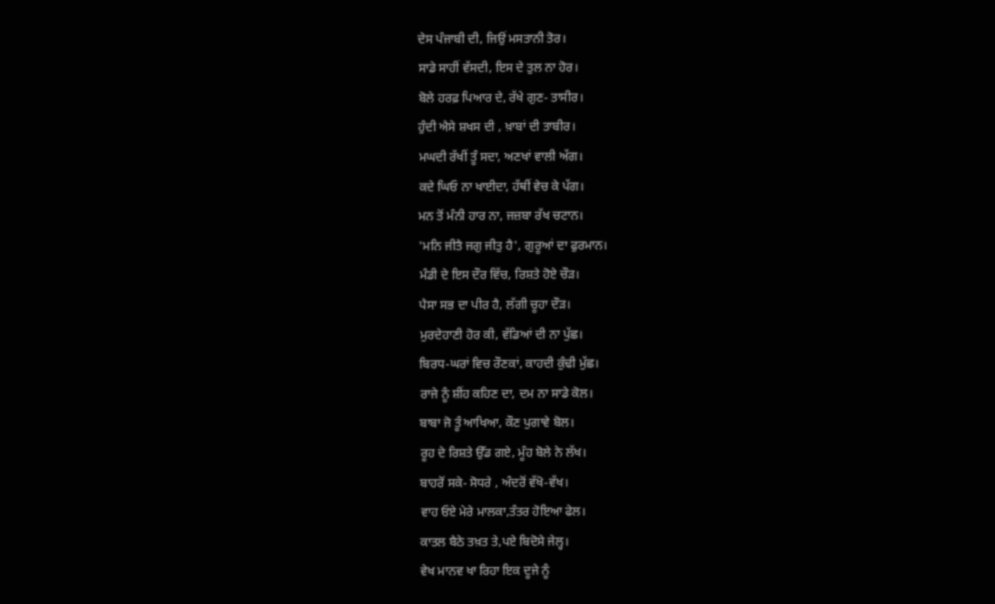ਦੇਸ ਪੰਜਾਬੀ ਦੀ, ਜਿਉਂ ਮਸਤਾਨੀ ਤੋਰ।
ਸਾਡੇ ਸਾਹੀਂ ਵੱਸਦੀ, ਇਸ ਦੇ ਤੁਲ ਨਾ ਹੋਰ।
ਬੋਲੇ ਹਰਫ਼ ਪਿਆਰ ਦੇ, ਰੱਖੇ ਗੁਣ- ਤਾਸੀਰ।
ਹੁੰਦੀ ਐਸੇ ਸ਼ਖਸ ਦੀ , ਖ਼ਾਬਾਂ ਦੀ ਤਾਬੀਰ।
ਮਘਦੀ ਰੱਖੀਂ ਤੂੰ ਸਦਾ, ਅਣਖਾਂ ਵਾਲੀ ਅੱਗ।
ਕਦੇ ਘਿਓ ਨਾ ਖਾਈਦਾ, ਹੱਥੀਂ ਵੇਚ ਕੇ ਪੱਗ।
ਮਨ ਤੋਂ ਮੰਨੀ ਹਾਰ ਨਾ, ਜਜ਼ਬਾ ਰੱਖ ਚਟਾਨ।
'ਮਨਿ ਜੀਤੈ ਜਗੁ ਜੀਤੁ ਹੈ', ਗੁਰੂਆਂ ਦਾ ਫੁਰਮਾਨ।
ਮੰਡੀ ਦੇ ਇਸ ਦੌਰ ਵਿੱਚ, ਰਿਸ਼ਤੇ ਹੋਏ ਚੌੜ।
ਪੈਸਾ ਸਭ ਦਾ ਪੀਰ ਹੈ, ਲੱਗੀ ਚੂਹਾ ਦੌੜ।
ਮੁਰਦੇਹਾਣੀ ਹੋਰ ਕੀ, ਵੱਡਿਆਂ ਦੀ ਨਾ ਪੁੱਛ।
ਬਿਰਧ-ਘਰਾਂ ਵਿਚ ਰੌਣਕਾਂ, ਕਾਹਦੀ ਕੁੰਢੀ ਮੁੱਛ।
ਰਾਜੇ ਨੂੰ ਸ਼ੀਂਹ ਕਹਿਣ ਦਾ, ਦਮ ਨਾ ਸਾਡੇ ਕੋਲ।
ਬਾਬਾ ਜੋ ਤੂੰ ਆਖਿਆ, ਕੌਣ ਪੁਗਾਵੇ ਬੋਲ।
ਰੂਹ ਦੇ ਰਿਸ਼ਤੇ ਉੱਡ ਗਏ, ਮੂੰਹ ਬੋਲੇ ਨੇ ਲੱਖ।
ਬਾਹਰੋਂ ਸਕੇ- ਸੋਧਰੇ , ਅੰਦਰੋਂ ਵੱਖੋ-ਵੱਖ।
ਵਾਹ ਓਏ ਮੇਰੇ ਮਾਲਕਾ,ਤੰਤਰ ਹੋਇਆ ਫੇਲ।
ਕਾਤਲ ਬੈਠੇ ਤਖ਼ਤ ਤੇ,ਪਏ ਬਿਦੋਸੇ ਜੇਲ੍ਹ।
ਵੇਖ ਮਾਨਵ ਖਾ ਰਿਹਾ ਇਕ ਦੂਜੇ ਨੂੰ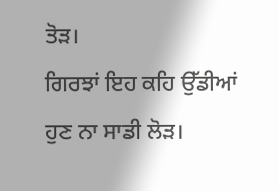ਤੋੜ।
ਗਿਰਝਾਂ ਇਹ ਕਹਿ ਉੱਡੀਆਂ ਹੁਣ ਨਾ ਸਾਡੀ ਲੋੜ।